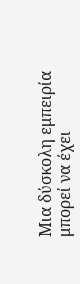Μια δύσκολη εμπειρία μπορεί να έχει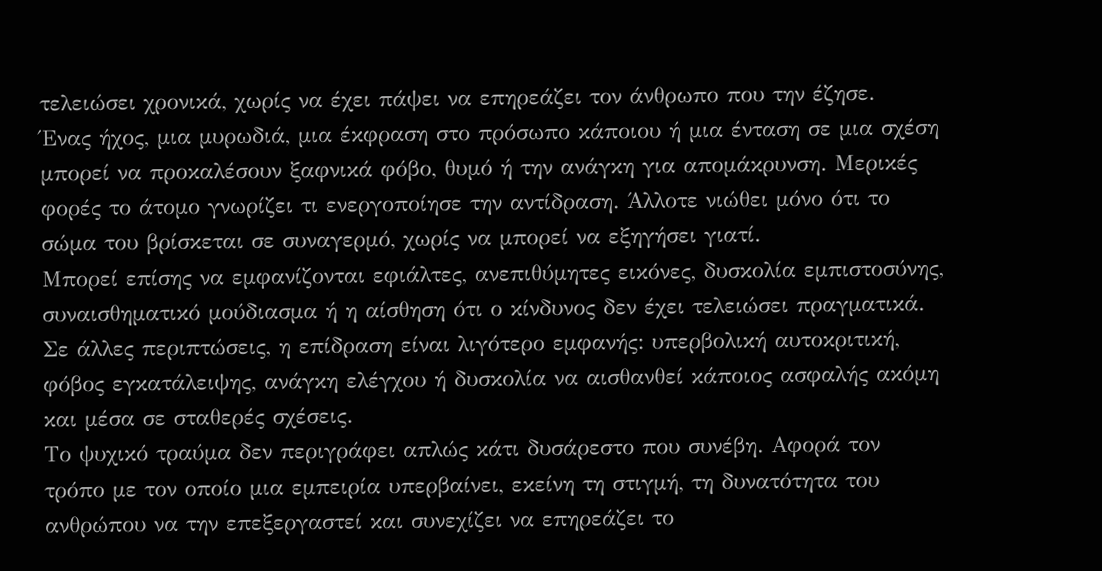τελειώσει χρονικά, χωρίς να έχει πάψει να επηρεάζει τον άνθρωπο που την έζησε.
Ένας ήχος, μια μυρωδιά, μια έκφραση στο πρόσωπο κάποιου ή μια ένταση σε μια σχέση μπορεί να προκαλέσουν ξαφνικά φόβο, θυμό ή την ανάγκη για απομάκρυνση. Μερικές φορές το άτομο γνωρίζει τι ενεργοποίησε την αντίδραση. Άλλοτε νιώθει μόνο ότι το σώμα του βρίσκεται σε συναγερμό, χωρίς να μπορεί να εξηγήσει γιατί.
Μπορεί επίσης να εμφανίζονται εφιάλτες, ανεπιθύμητες εικόνες, δυσκολία εμπιστοσύνης, συναισθηματικό μούδιασμα ή η αίσθηση ότι ο κίνδυνος δεν έχει τελειώσει πραγματικά. Σε άλλες περιπτώσεις, η επίδραση είναι λιγότερο εμφανής: υπερβολική αυτοκριτική, φόβος εγκατάλειψης, ανάγκη ελέγχου ή δυσκολία να αισθανθεί κάποιος ασφαλής ακόμη και μέσα σε σταθερές σχέσεις.
Το ψυχικό τραύμα δεν περιγράφει απλώς κάτι δυσάρεστο που συνέβη. Αφορά τον τρόπο με τον οποίο μια εμπειρία υπερβαίνει, εκείνη τη στιγμή, τη δυνατότητα του ανθρώπου να την επεξεργαστεί και συνεχίζει να επηρεάζει το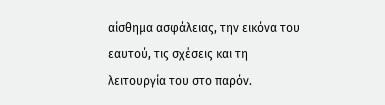αίσθημα ασφάλειας, την εικόνα του εαυτού, τις σχέσεις και τη λειτουργία του στο παρόν.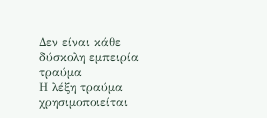Δεν είναι κάθε δύσκολη εμπειρία τραύμα
Η λέξη τραύμα χρησιμοποιείται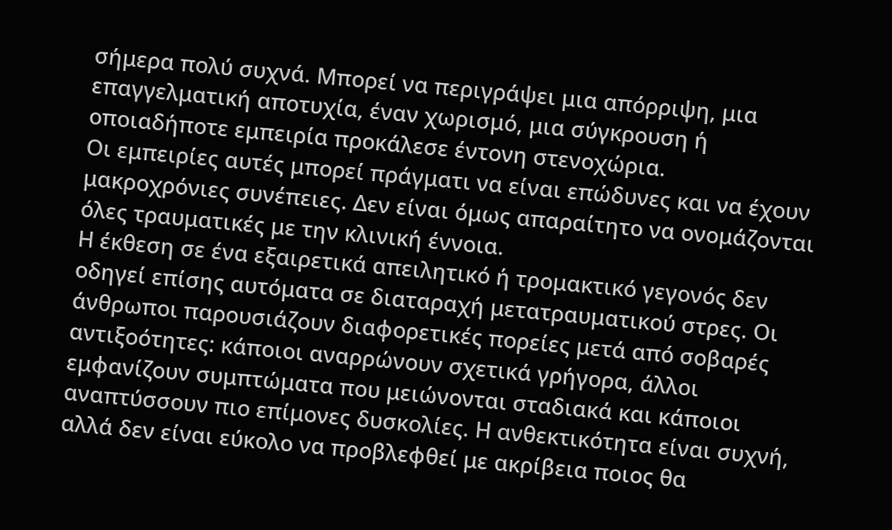σήμερα πολύ συχνά. Μπορεί να περιγράψει μια απόρριψη, μια επαγγελματική αποτυχία, έναν χωρισμό, μια σύγκρουση ή οποιαδήποτε εμπειρία προκάλεσε έντονη στενοχώρια.
Οι εμπειρίες αυτές μπορεί πράγματι να είναι επώδυνες και να έχουν μακροχρόνιες συνέπειες. Δεν είναι όμως απαραίτητο να ονομάζονται όλες τραυματικές με την κλινική έννοια.
Η έκθεση σε ένα εξαιρετικά απειλητικό ή τρομακτικό γεγονός δεν οδηγεί επίσης αυτόματα σε διαταραχή μετατραυματικού στρες. Οι άνθρωποι παρουσιάζουν διαφορετικές πορείες μετά από σοβαρές αντιξοότητες: κάποιοι αναρρώνουν σχετικά γρήγορα, άλλοι εμφανίζουν συμπτώματα που μειώνονται σταδιακά και κάποιοι αναπτύσσουν πιο επίμονες δυσκολίες. Η ανθεκτικότητα είναι συχνή, αλλά δεν είναι εύκολο να προβλεφθεί με ακρίβεια ποιος θα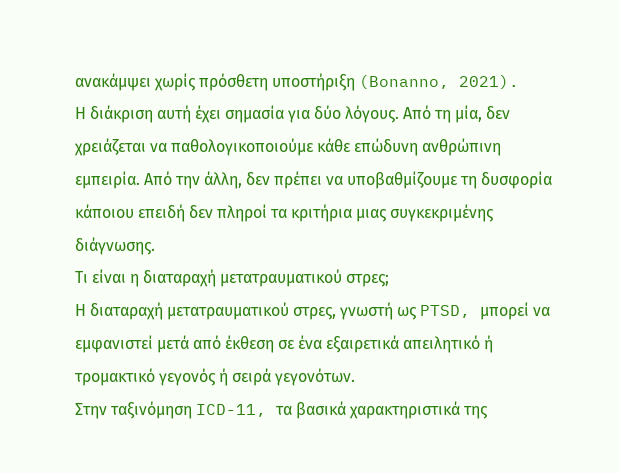ανακάμψει χωρίς πρόσθετη υποστήριξη (Bonanno, 2021).
Η διάκριση αυτή έχει σημασία για δύο λόγους. Από τη μία, δεν χρειάζεται να παθολογικοποιούμε κάθε επώδυνη ανθρώπινη εμπειρία. Από την άλλη, δεν πρέπει να υποβαθμίζουμε τη δυσφορία κάποιου επειδή δεν πληροί τα κριτήρια μιας συγκεκριμένης διάγνωσης.
Τι είναι η διαταραχή μετατραυματικού στρες;
Η διαταραχή μετατραυματικού στρες, γνωστή ως PTSD, μπορεί να εμφανιστεί μετά από έκθεση σε ένα εξαιρετικά απειλητικό ή τρομακτικό γεγονός ή σειρά γεγονότων.
Στην ταξινόμηση ICD-11, τα βασικά χαρακτηριστικά της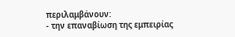περιλαμβάνουν:
- την επαναβίωση της εμπειρίας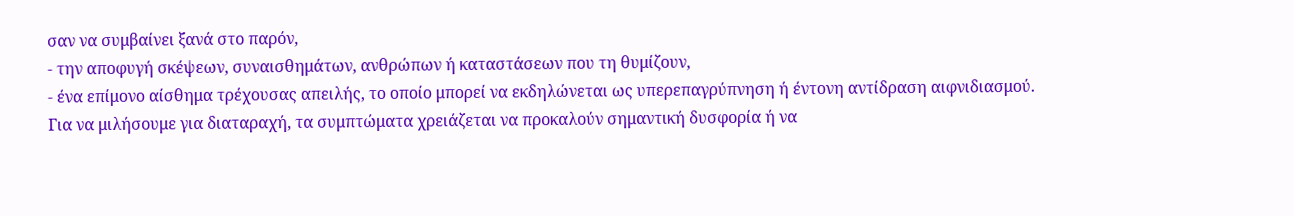σαν να συμβαίνει ξανά στο παρόν,
- την αποφυγή σκέψεων, συναισθημάτων, ανθρώπων ή καταστάσεων που τη θυμίζουν,
- ένα επίμονο αίσθημα τρέχουσας απειλής, το οποίο μπορεί να εκδηλώνεται ως υπερεπαγρύπνηση ή έντονη αντίδραση αιφνιδιασμού.
Για να μιλήσουμε για διαταραχή, τα συμπτώματα χρειάζεται να προκαλούν σημαντική δυσφορία ή να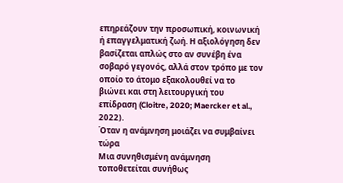επηρεάζουν την προσωπική, κοινωνική ή επαγγελματική ζωή. Η αξιολόγηση δεν βασίζεται απλώς στο αν συνέβη ένα σοβαρό γεγονός, αλλά στον τρόπο με τον οποίο το άτομο εξακολουθεί να το βιώνει και στη λειτουργική του επίδραση (Cloitre, 2020; Maercker et al., 2022).
Όταν η ανάμνηση μοιάζει να συμβαίνει τώρα
Μια συνηθισμένη ανάμνηση τοποθετείται συνήθως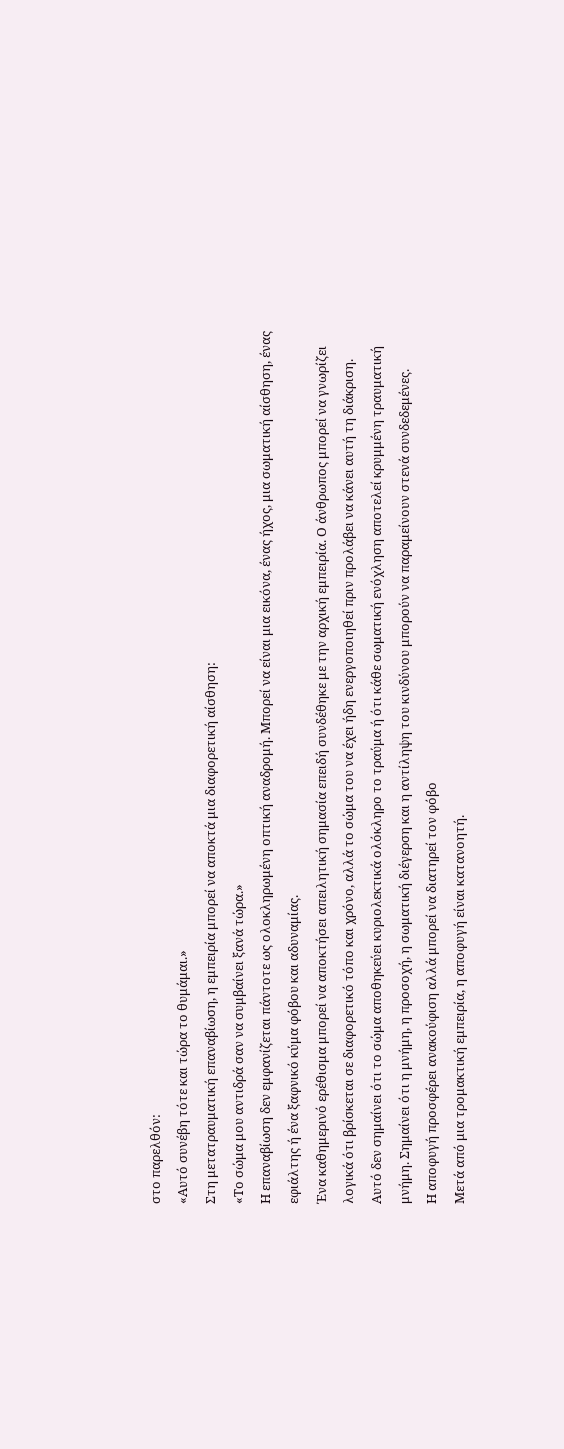στο παρελθόν:
«Αυτό συνέβη τότε και τώρα το θυμάμαι.»
Στη μετατραυματική επαναβίωση, η εμπειρία μπορεί να αποκτά μια διαφορετική αίσθηση:
«Το σώμα μου αντιδρά σαν να συμβαίνει ξανά τώρα.»
Η επαναβίωση δεν εμφανίζεται πάντοτε ως ολοκληρωμένη οπτική αναδρομή. Μπορεί να είναι μια εικόνα, ένας ήχος, μια σωματική αίσθηση, ένας εφιάλτης ή ένα ξαφνικό κύμα φόβου και αδυναμίας.
Ένα καθημερινό ερέθισμα μπορεί να αποκτήσει απειλητική σημασία επειδή συνδέθηκε με την αρχική εμπειρία. Ο άνθρωπος μπορεί να γνωρίζει λογικά ότι βρίσκεται σε διαφορετικό τόπο και χρόνο, αλλά το σώμα του να έχει ήδη ενεργοποιηθεί πριν προλάβει να κάνει αυτή τη διάκριση.
Αυτό δεν σημαίνει ότι το σώμα αποθηκεύει κυριολεκτικά ολόκληρο το τραύμα ή ότι κάθε σωματική ενόχληση αποτελεί κρυμμένη τραυματική μνήμη. Σημαίνει ότι η μνήμη, η προσοχή, η σωματική διέγερση και η αντίληψη του κινδύνου μπορούν να παραμείνουν στενά συνδεδεμένες.
Η αποφυγή προσφέρει ανακούφιση αλλά μπορεί να διατηρεί τον φόβο
Μετά από μια τρομακτική εμπειρία, η αποφυγή είναι κατανοητή.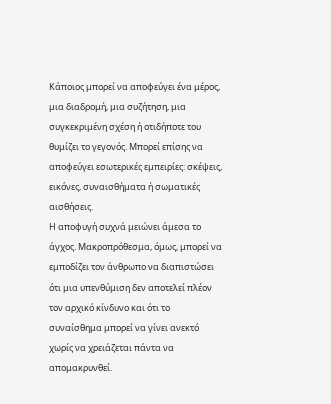Κάποιος μπορεί να αποφεύγει ένα μέρος, μια διαδρομή, μια συζήτηση, μια συγκεκριμένη σχέση ή οτιδήποτε του θυμίζει το γεγονός. Μπορεί επίσης να αποφεύγει εσωτερικές εμπειρίες: σκέψεις, εικόνες, συναισθήματα ή σωματικές αισθήσεις.
Η αποφυγή συχνά μειώνει άμεσα το άγχος. Μακροπρόθεσμα, όμως, μπορεί να εμποδίζει τον άνθρωπο να διαπιστώσει ότι μια υπενθύμιση δεν αποτελεί πλέον τον αρχικό κίνδυνο και ότι το συναίσθημα μπορεί να γίνει ανεκτό χωρίς να χρειάζεται πάντα να απομακρυνθεί.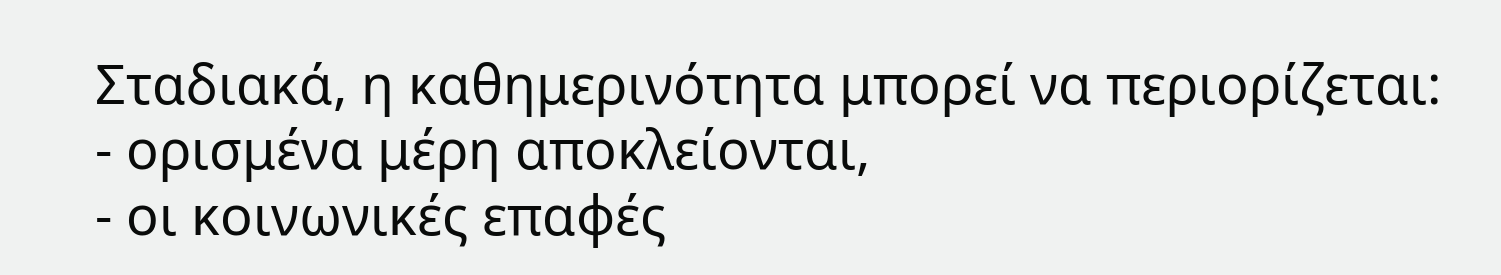Σταδιακά, η καθημερινότητα μπορεί να περιορίζεται:
- ορισμένα μέρη αποκλείονται,
- οι κοινωνικές επαφές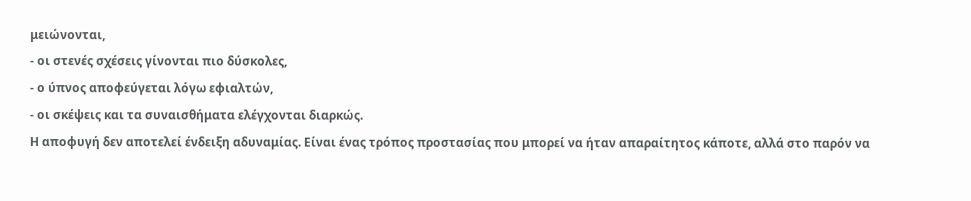μειώνονται,
- οι στενές σχέσεις γίνονται πιο δύσκολες,
- ο ύπνος αποφεύγεται λόγω εφιαλτών,
- οι σκέψεις και τα συναισθήματα ελέγχονται διαρκώς.
Η αποφυγή δεν αποτελεί ένδειξη αδυναμίας. Είναι ένας τρόπος προστασίας που μπορεί να ήταν απαραίτητος κάποτε, αλλά στο παρόν να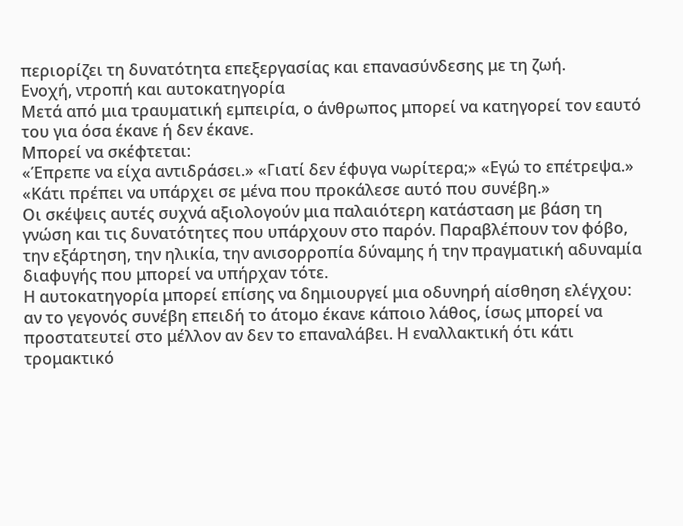περιορίζει τη δυνατότητα επεξεργασίας και επανασύνδεσης με τη ζωή.
Ενοχή, ντροπή και αυτοκατηγορία
Μετά από μια τραυματική εμπειρία, ο άνθρωπος μπορεί να κατηγορεί τον εαυτό του για όσα έκανε ή δεν έκανε.
Μπορεί να σκέφτεται:
«Έπρεπε να είχα αντιδράσει.» «Γιατί δεν έφυγα νωρίτερα;» «Εγώ το επέτρεψα.» «Κάτι πρέπει να υπάρχει σε μένα που προκάλεσε αυτό που συνέβη.»
Οι σκέψεις αυτές συχνά αξιολογούν μια παλαιότερη κατάσταση με βάση τη γνώση και τις δυνατότητες που υπάρχουν στο παρόν. Παραβλέπουν τον φόβο, την εξάρτηση, την ηλικία, την ανισορροπία δύναμης ή την πραγματική αδυναμία διαφυγής που μπορεί να υπήρχαν τότε.
Η αυτοκατηγορία μπορεί επίσης να δημιουργεί μια οδυνηρή αίσθηση ελέγχου: αν το γεγονός συνέβη επειδή το άτομο έκανε κάποιο λάθος, ίσως μπορεί να προστατευτεί στο μέλλον αν δεν το επαναλάβει. Η εναλλακτική ότι κάτι τρομακτικό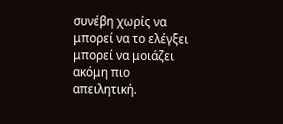συνέβη χωρίς να μπορεί να το ελέγξει μπορεί να μοιάζει ακόμη πιο απειλητική.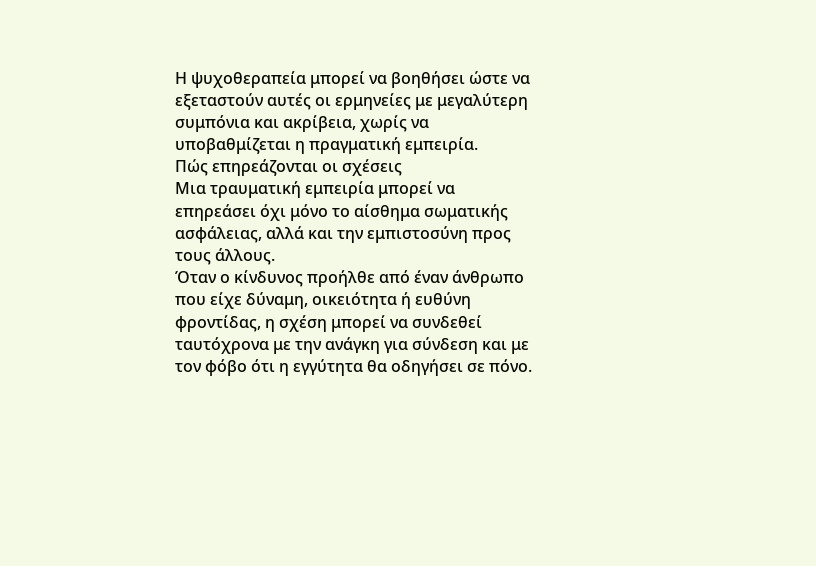Η ψυχοθεραπεία μπορεί να βοηθήσει ώστε να εξεταστούν αυτές οι ερμηνείες με μεγαλύτερη συμπόνια και ακρίβεια, χωρίς να υποβαθμίζεται η πραγματική εμπειρία.
Πώς επηρεάζονται οι σχέσεις
Μια τραυματική εμπειρία μπορεί να επηρεάσει όχι μόνο το αίσθημα σωματικής ασφάλειας, αλλά και την εμπιστοσύνη προς τους άλλους.
Όταν ο κίνδυνος προήλθε από έναν άνθρωπο που είχε δύναμη, οικειότητα ή ευθύνη φροντίδας, η σχέση μπορεί να συνδεθεί ταυτόχρονα με την ανάγκη για σύνδεση και με τον φόβο ότι η εγγύτητα θα οδηγήσει σε πόνο.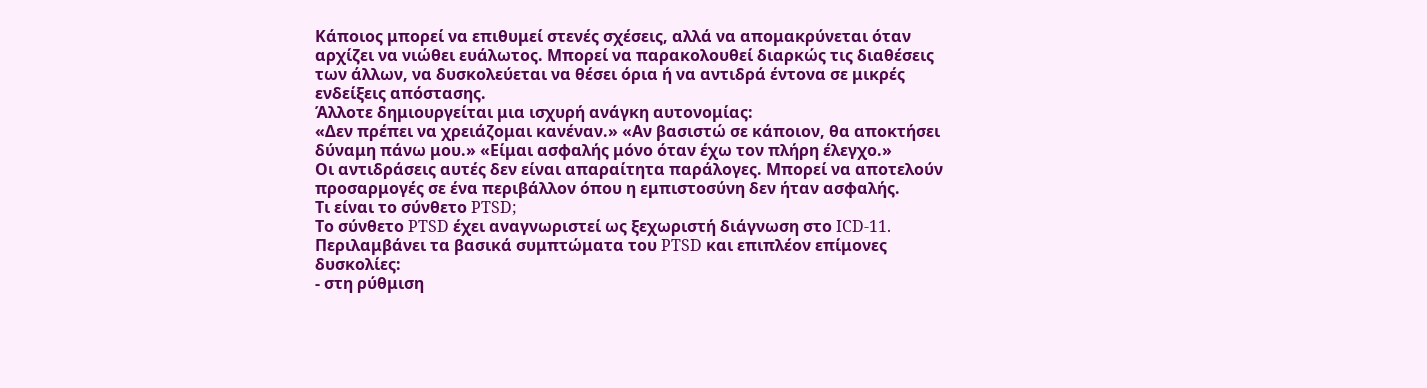Κάποιος μπορεί να επιθυμεί στενές σχέσεις, αλλά να απομακρύνεται όταν αρχίζει να νιώθει ευάλωτος. Μπορεί να παρακολουθεί διαρκώς τις διαθέσεις των άλλων, να δυσκολεύεται να θέσει όρια ή να αντιδρά έντονα σε μικρές ενδείξεις απόστασης.
Άλλοτε δημιουργείται μια ισχυρή ανάγκη αυτονομίας:
«Δεν πρέπει να χρειάζομαι κανέναν.» «Αν βασιστώ σε κάποιον, θα αποκτήσει δύναμη πάνω μου.» «Είμαι ασφαλής μόνο όταν έχω τον πλήρη έλεγχο.»
Οι αντιδράσεις αυτές δεν είναι απαραίτητα παράλογες. Μπορεί να αποτελούν προσαρμογές σε ένα περιβάλλον όπου η εμπιστοσύνη δεν ήταν ασφαλής.
Τι είναι το σύνθετο PTSD;
Το σύνθετο PTSD έχει αναγνωριστεί ως ξεχωριστή διάγνωση στο ICD-11. Περιλαμβάνει τα βασικά συμπτώματα του PTSD και επιπλέον επίμονες δυσκολίες:
- στη ρύθμιση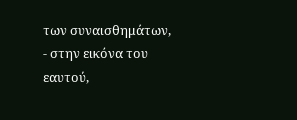των συναισθημάτων,
- στην εικόνα του εαυτού,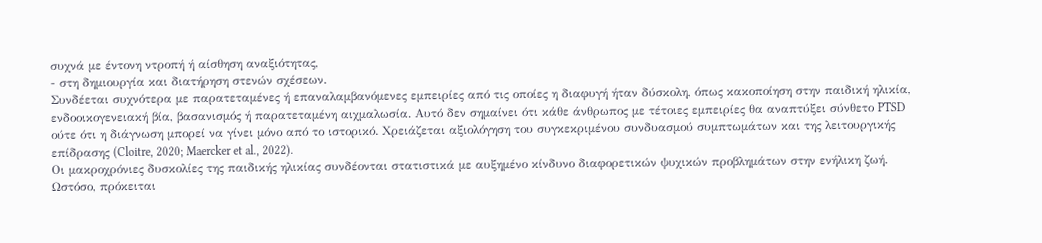συχνά με έντονη ντροπή ή αίσθηση αναξιότητας,
- στη δημιουργία και διατήρηση στενών σχέσεων.
Συνδέεται συχνότερα με παρατεταμένες ή επαναλαμβανόμενες εμπειρίες από τις οποίες η διαφυγή ήταν δύσκολη, όπως κακοποίηση στην παιδική ηλικία, ενδοοικογενειακή βία, βασανισμός ή παρατεταμένη αιχμαλωσία. Αυτό δεν σημαίνει ότι κάθε άνθρωπος με τέτοιες εμπειρίες θα αναπτύξει σύνθετο PTSD ούτε ότι η διάγνωση μπορεί να γίνει μόνο από το ιστορικό. Χρειάζεται αξιολόγηση του συγκεκριμένου συνδυασμού συμπτωμάτων και της λειτουργικής επίδρασης (Cloitre, 2020; Maercker et al., 2022).
Οι μακροχρόνιες δυσκολίες της παιδικής ηλικίας συνδέονται στατιστικά με αυξημένο κίνδυνο διαφορετικών ψυχικών προβλημάτων στην ενήλικη ζωή. Ωστόσο, πρόκειται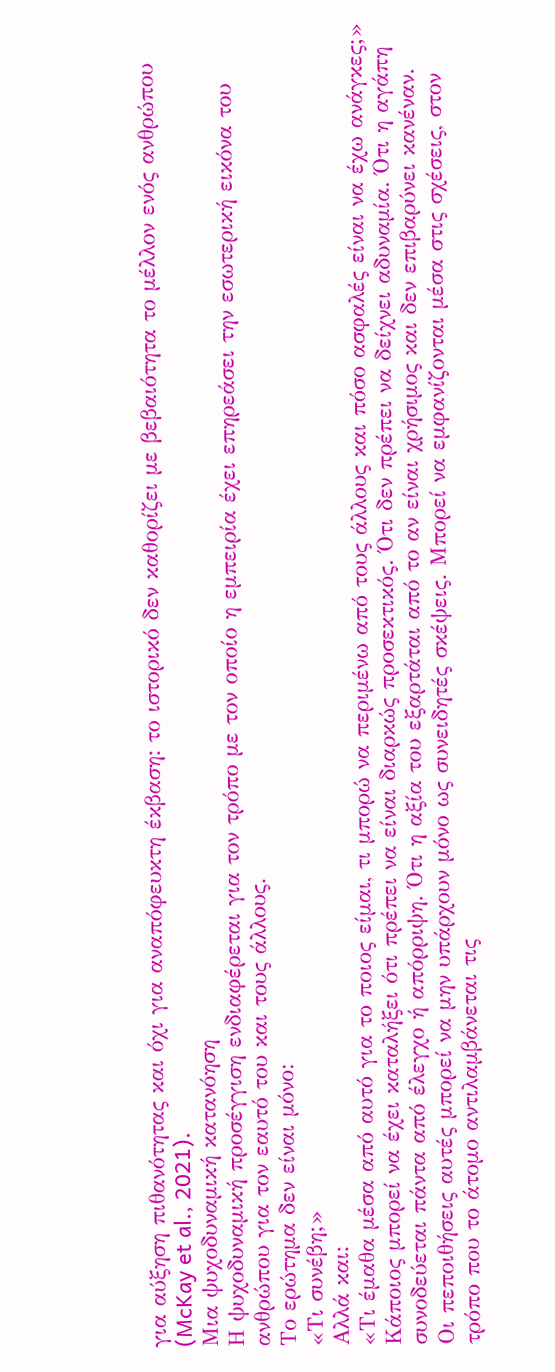για αύξηση πιθανότητας και όχι για αναπόφευκτη έκβαση: το ιστορικό δεν καθορίζει με βεβαιότητα το μέλλον ενός ανθρώπου (McKay et al., 2021).
Μια ψυχοδυναμική κατανόηση
Η ψυχοδυναμική προσέγγιση ενδιαφέρεται για τον τρόπο με τον οποίο η εμπειρία έχει επηρεάσει την εσωτερική εικόνα του ανθρώπου για τον εαυτό του και τους άλλους.
Το ερώτημα δεν είναι μόνο:
«Τι συνέβη;»
Αλλά και:
«Τι έμαθα μέσα από αυτό για το ποιος είμαι, τι μπορώ να περιμένω από τους άλλους και πόσο ασφαλές είναι να έχω ανάγκες;»
Κάποιος μπορεί να έχει καταλήξει ότι πρέπει να είναι διαρκώς προσεκτικός. Ότι δεν πρέπει να δείχνει αδυναμία. Ότι η αγάπη συνοδεύεται πάντα από έλεγχο ή απόρριψη. Ότι η αξία του εξαρτάται από το αν είναι χρήσιμος και δεν επιβαρύνει κανέναν.
Οι πεποιθήσεις αυτές μπορεί να μην υπάρχουν μόνο ως συνειδητές σκέψεις. Μπορεί να εμφανίζονται μέσα στις σχέσεις, στον τρόπο που το άτομο αντιλαμβάνεται τις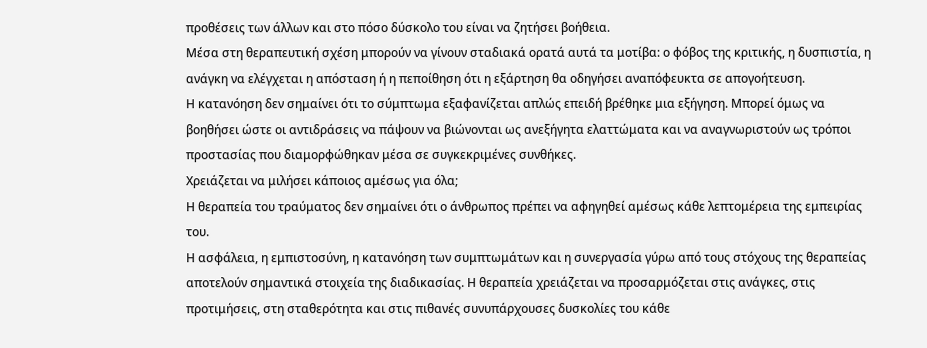προθέσεις των άλλων και στο πόσο δύσκολο του είναι να ζητήσει βοήθεια.
Μέσα στη θεραπευτική σχέση μπορούν να γίνουν σταδιακά ορατά αυτά τα μοτίβα: ο φόβος της κριτικής, η δυσπιστία, η ανάγκη να ελέγχεται η απόσταση ή η πεποίθηση ότι η εξάρτηση θα οδηγήσει αναπόφευκτα σε απογοήτευση.
Η κατανόηση δεν σημαίνει ότι το σύμπτωμα εξαφανίζεται απλώς επειδή βρέθηκε μια εξήγηση. Μπορεί όμως να βοηθήσει ώστε οι αντιδράσεις να πάψουν να βιώνονται ως ανεξήγητα ελαττώματα και να αναγνωριστούν ως τρόποι προστασίας που διαμορφώθηκαν μέσα σε συγκεκριμένες συνθήκες.
Χρειάζεται να μιλήσει κάποιος αμέσως για όλα;
Η θεραπεία του τραύματος δεν σημαίνει ότι ο άνθρωπος πρέπει να αφηγηθεί αμέσως κάθε λεπτομέρεια της εμπειρίας του.
Η ασφάλεια, η εμπιστοσύνη, η κατανόηση των συμπτωμάτων και η συνεργασία γύρω από τους στόχους της θεραπείας αποτελούν σημαντικά στοιχεία της διαδικασίας. Η θεραπεία χρειάζεται να προσαρμόζεται στις ανάγκες, στις προτιμήσεις, στη σταθερότητα και στις πιθανές συνυπάρχουσες δυσκολίες του κάθε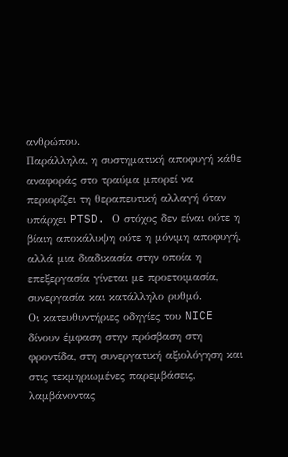ανθρώπου.
Παράλληλα, η συστηματική αποφυγή κάθε αναφοράς στο τραύμα μπορεί να περιορίζει τη θεραπευτική αλλαγή όταν υπάρχει PTSD. Ο στόχος δεν είναι ούτε η βίαιη αποκάλυψη ούτε η μόνιμη αποφυγή, αλλά μια διαδικασία στην οποία η επεξεργασία γίνεται με προετοιμασία, συνεργασία και κατάλληλο ρυθμό.
Οι κατευθυντήριες οδηγίες του NICE δίνουν έμφαση στην πρόσβαση στη φροντίδα, στη συνεργατική αξιολόγηση και στις τεκμηριωμένες παρεμβάσεις, λαμβάνοντας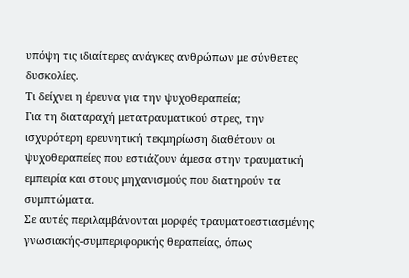υπόψη τις ιδιαίτερες ανάγκες ανθρώπων με σύνθετες δυσκολίες.
Τι δείχνει η έρευνα για την ψυχοθεραπεία;
Για τη διαταραχή μετατραυματικού στρες, την ισχυρότερη ερευνητική τεκμηρίωση διαθέτουν οι ψυχοθεραπείες που εστιάζουν άμεσα στην τραυματική εμπειρία και στους μηχανισμούς που διατηρούν τα συμπτώματα.
Σε αυτές περιλαμβάνονται μορφές τραυματοεστιασμένης γνωσιακής-συμπεριφορικής θεραπείας, όπως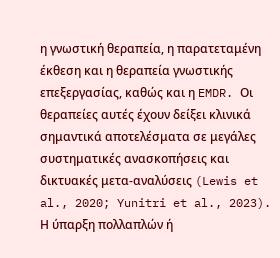η γνωστική θεραπεία, η παρατεταμένη έκθεση και η θεραπεία γνωστικής επεξεργασίας, καθώς και η EMDR. Οι θεραπείες αυτές έχουν δείξει κλινικά σημαντικά αποτελέσματα σε μεγάλες συστηματικές ανασκοπήσεις και δικτυακές μετα-αναλύσεις (Lewis et al., 2020; Yunitri et al., 2023).
Η ύπαρξη πολλαπλών ή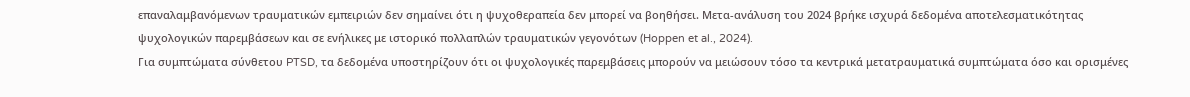επαναλαμβανόμενων τραυματικών εμπειριών δεν σημαίνει ότι η ψυχοθεραπεία δεν μπορεί να βοηθήσει. Μετα-ανάλυση του 2024 βρήκε ισχυρά δεδομένα αποτελεσματικότητας ψυχολογικών παρεμβάσεων και σε ενήλικες με ιστορικό πολλαπλών τραυματικών γεγονότων (Hoppen et al., 2024).
Για συμπτώματα σύνθετου PTSD, τα δεδομένα υποστηρίζουν ότι οι ψυχολογικές παρεμβάσεις μπορούν να μειώσουν τόσο τα κεντρικά μετατραυματικά συμπτώματα όσο και ορισμένες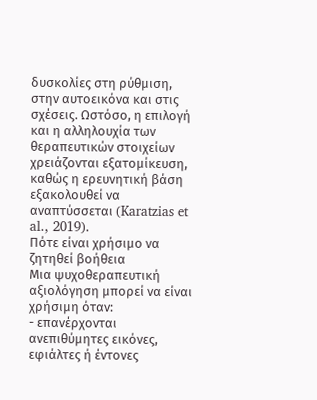δυσκολίες στη ρύθμιση, στην αυτοεικόνα και στις σχέσεις. Ωστόσο, η επιλογή και η αλληλουχία των θεραπευτικών στοιχείων χρειάζονται εξατομίκευση, καθώς η ερευνητική βάση εξακολουθεί να αναπτύσσεται (Karatzias et al., 2019).
Πότε είναι χρήσιμο να ζητηθεί βοήθεια
Μια ψυχοθεραπευτική αξιολόγηση μπορεί να είναι χρήσιμη όταν:
- επανέρχονται ανεπιθύμητες εικόνες, εφιάλτες ή έντονες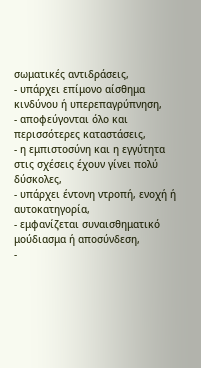σωματικές αντιδράσεις,
- υπάρχει επίμονο αίσθημα κινδύνου ή υπερεπαγρύπνηση,
- αποφεύγονται όλο και περισσότερες καταστάσεις,
- η εμπιστοσύνη και η εγγύτητα στις σχέσεις έχουν γίνει πολύ δύσκολες,
- υπάρχει έντονη ντροπή, ενοχή ή αυτοκατηγορία,
- εμφανίζεται συναισθηματικό μούδιασμα ή αποσύνδεση,
-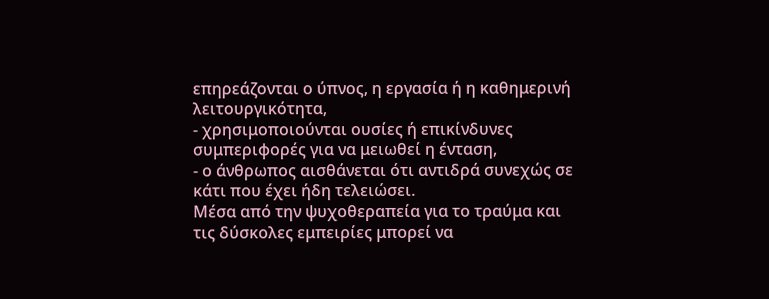επηρεάζονται ο ύπνος, η εργασία ή η καθημερινή λειτουργικότητα,
- χρησιμοποιούνται ουσίες ή επικίνδυνες συμπεριφορές για να μειωθεί η ένταση,
- ο άνθρωπος αισθάνεται ότι αντιδρά συνεχώς σε κάτι που έχει ήδη τελειώσει.
Μέσα από την ψυχοθεραπεία για το τραύμα και τις δύσκολες εμπειρίες μπορεί να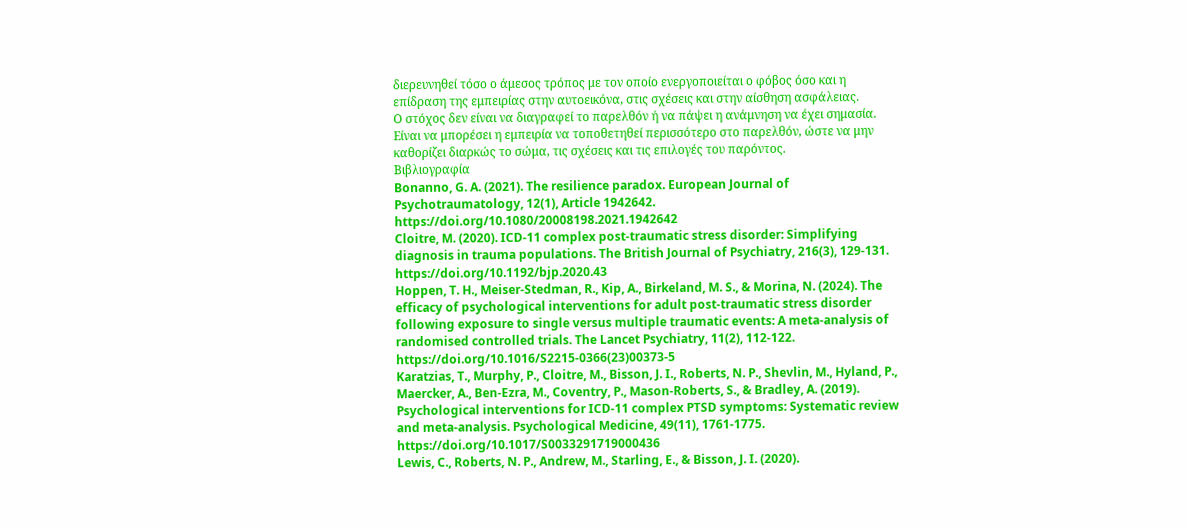διερευνηθεί τόσο ο άμεσος τρόπος με τον οποίο ενεργοποιείται ο φόβος όσο και η επίδραση της εμπειρίας στην αυτοεικόνα, στις σχέσεις και στην αίσθηση ασφάλειας.
Ο στόχος δεν είναι να διαγραφεί το παρελθόν ή να πάψει η ανάμνηση να έχει σημασία. Είναι να μπορέσει η εμπειρία να τοποθετηθεί περισσότερο στο παρελθόν, ώστε να μην καθορίζει διαρκώς το σώμα, τις σχέσεις και τις επιλογές του παρόντος.
Βιβλιογραφία
Bonanno, G. A. (2021). The resilience paradox. European Journal of Psychotraumatology, 12(1), Article 1942642. https://doi.org/10.1080/20008198.2021.1942642
Cloitre, M. (2020). ICD-11 complex post-traumatic stress disorder: Simplifying diagnosis in trauma populations. The British Journal of Psychiatry, 216(3), 129-131. https://doi.org/10.1192/bjp.2020.43
Hoppen, T. H., Meiser-Stedman, R., Kip, A., Birkeland, M. S., & Morina, N. (2024). The efficacy of psychological interventions for adult post-traumatic stress disorder following exposure to single versus multiple traumatic events: A meta-analysis of randomised controlled trials. The Lancet Psychiatry, 11(2), 112-122. https://doi.org/10.1016/S2215-0366(23)00373-5
Karatzias, T., Murphy, P., Cloitre, M., Bisson, J. I., Roberts, N. P., Shevlin, M., Hyland, P., Maercker, A., Ben-Ezra, M., Coventry, P., Mason-Roberts, S., & Bradley, A. (2019). Psychological interventions for ICD-11 complex PTSD symptoms: Systematic review and meta-analysis. Psychological Medicine, 49(11), 1761-1775. https://doi.org/10.1017/S0033291719000436
Lewis, C., Roberts, N. P., Andrew, M., Starling, E., & Bisson, J. I. (2020).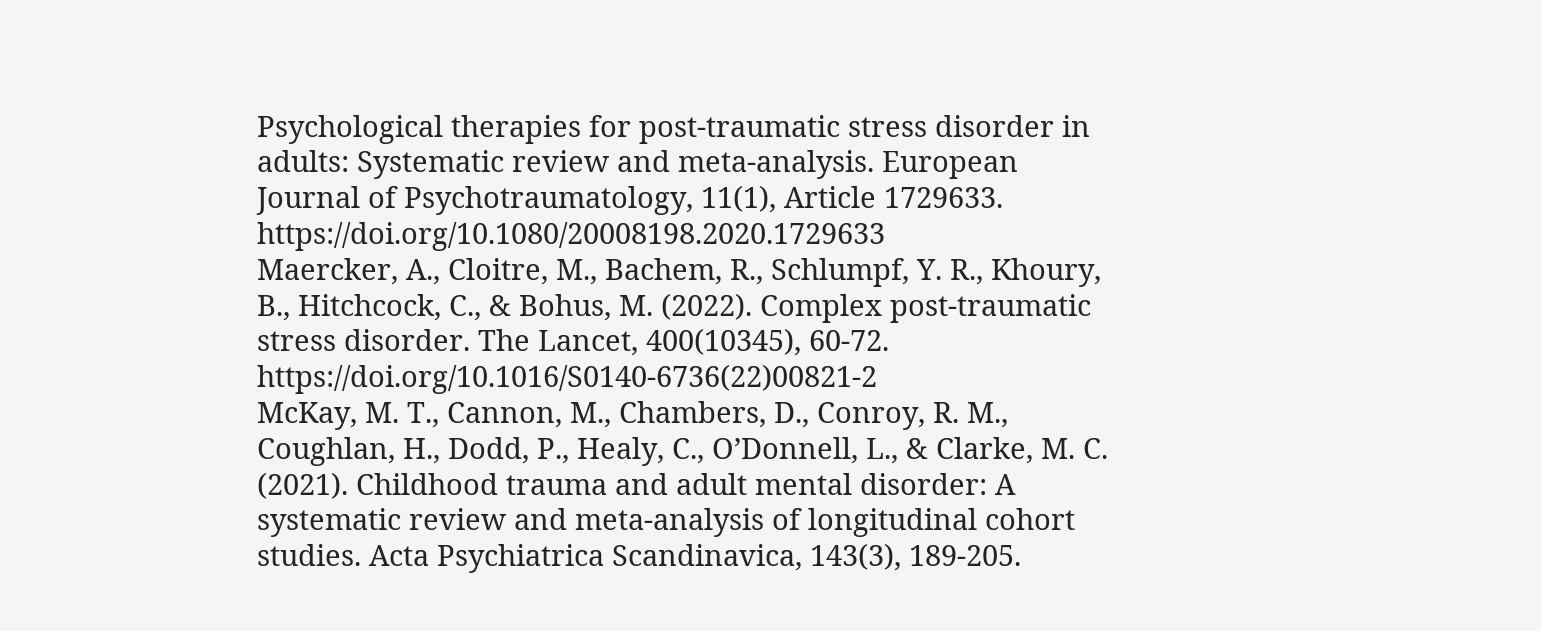Psychological therapies for post-traumatic stress disorder in adults: Systematic review and meta-analysis. European Journal of Psychotraumatology, 11(1), Article 1729633. https://doi.org/10.1080/20008198.2020.1729633
Maercker, A., Cloitre, M., Bachem, R., Schlumpf, Y. R., Khoury, B., Hitchcock, C., & Bohus, M. (2022). Complex post-traumatic stress disorder. The Lancet, 400(10345), 60-72. https://doi.org/10.1016/S0140-6736(22)00821-2
McKay, M. T., Cannon, M., Chambers, D., Conroy, R. M., Coughlan, H., Dodd, P., Healy, C., O’Donnell, L., & Clarke, M. C. (2021). Childhood trauma and adult mental disorder: A systematic review and meta-analysis of longitudinal cohort studies. Acta Psychiatrica Scandinavica, 143(3), 189-205.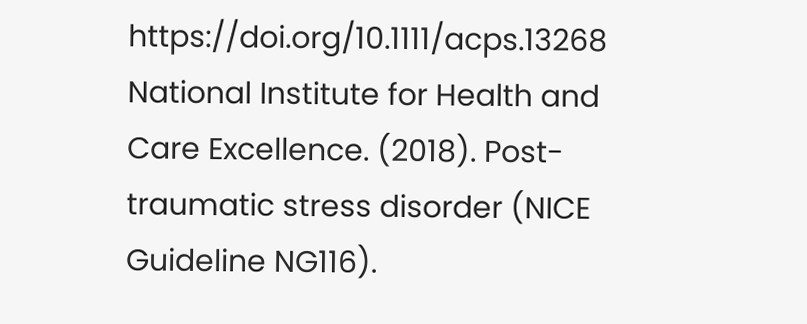https://doi.org/10.1111/acps.13268
National Institute for Health and Care Excellence. (2018). Post-traumatic stress disorder (NICE Guideline NG116).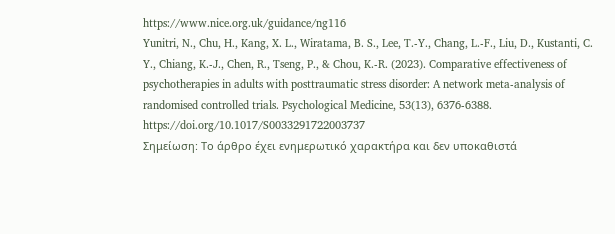https://www.nice.org.uk/guidance/ng116
Yunitri, N., Chu, H., Kang, X. L., Wiratama, B. S., Lee, T.-Y., Chang, L.-F., Liu, D., Kustanti, C. Y., Chiang, K.-J., Chen, R., Tseng, P., & Chou, K.-R. (2023). Comparative effectiveness of psychotherapies in adults with posttraumatic stress disorder: A network meta-analysis of randomised controlled trials. Psychological Medicine, 53(13), 6376-6388. https://doi.org/10.1017/S0033291722003737
Σημείωση: Το άρθρο έχει ενημερωτικό χαρακτήρα και δεν υποκαθιστά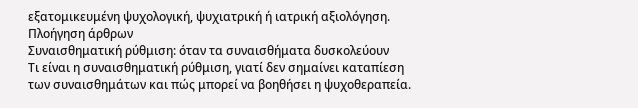εξατομικευμένη ψυχολογική, ψυχιατρική ή ιατρική αξιολόγηση.
Πλοήγηση άρθρων
Συναισθηματική ρύθμιση: όταν τα συναισθήματα δυσκολεύουν
Τι είναι η συναισθηματική ρύθμιση, γιατί δεν σημαίνει καταπίεση των συναισθημάτων και πώς μπορεί να βοηθήσει η ψυχοθεραπεία.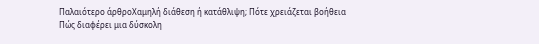Παλαιότερο άρθροΧαμηλή διάθεση ή κατάθλιψη; Πότε χρειάζεται βοήθεια
Πώς διαφέρει μια δύσκολη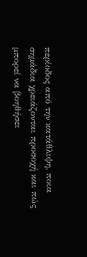περίοδος από την κατάθλιψη, ποια σημάδια χρειάζονται προσοχή και πώς μπορεί να βοηθήσει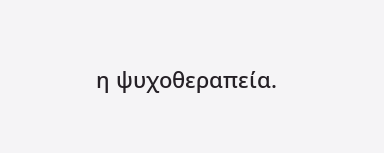η ψυχοθεραπεία.